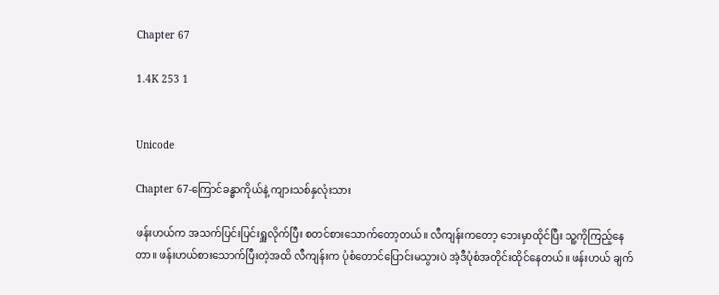Chapter 67

1.4K 253 1


Unicode

Chapter 67-ကြောင်ခန္ဓာကိုယ်နဲ့ ကျားသစ်နှလုံးသား

ဖန်းဟယ်က အသက်ပြင်းပြင်းရှူလိုက်ပြီး စတင်စားသောက်တော့တယ်။ လီကျန်းကတော့ ဘေးမှာထိုင်ပြီး သူ့ကိုကြည့်နေတာ။ ဖန်းဟယ်စားသောက်ပြီးတဲ့အထိ လီကျန်းက ပုံစံတောင်ပြောင်းမသွားပဲ အဲ့ဒီပုံစံအတိုင်းထိုင်နေတယ်။ ဖန်းဟယ် ချက်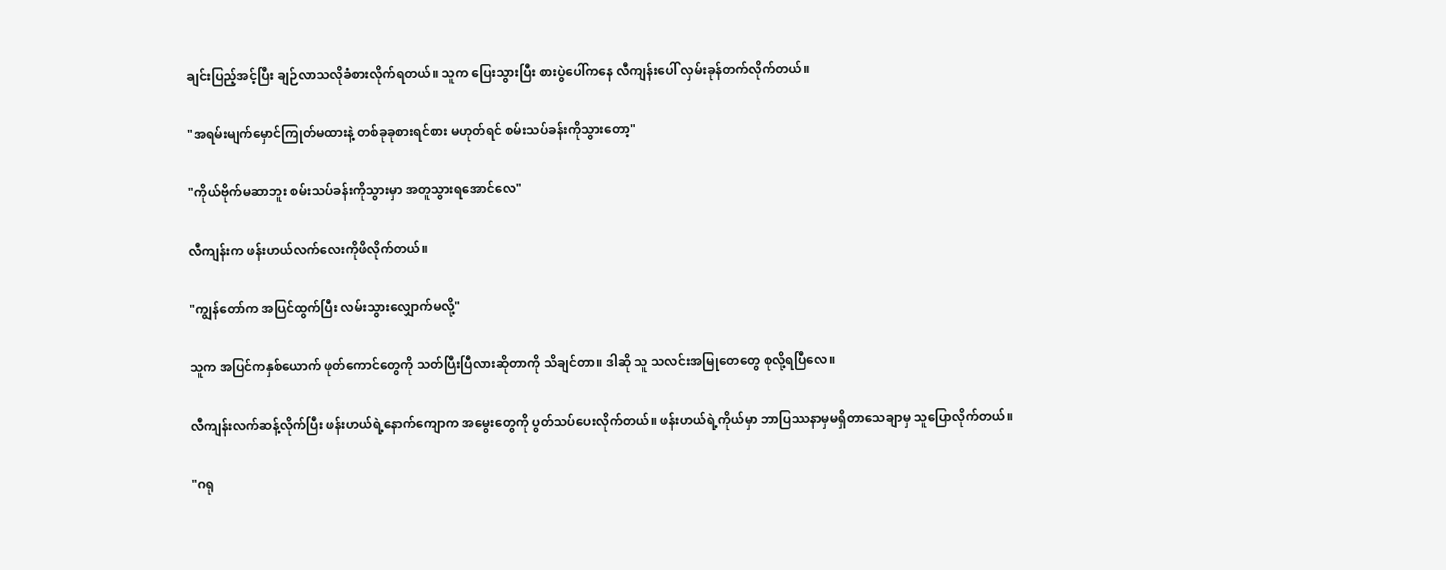ချင်းပြည့်အင့်ပြီး ချဉ်လာသလိုခံစားလိုက်ရတယ်။ သူက ပြေးသွားပြီး စားပွဲပေါ်ကနေ လီကျန်းပေါ် လှမ်းခုန်တက်လိုက်တယ်။

"အရမ်းမျက်မှောင်ကြုတ်မထားနဲ့ တစ်ခုခုစားရင်စား မဟုတ်ရင် စမ်းသပ်ခန်းကိုသွားတော့"

"ကိုယ်ဗိုက်မဆာဘူး စမ်းသပ်ခန်းကိုသွားမှာ အတူသွားရအောင်လေ"

လီကျန်းက ဖန်းဟယ်လက်လေးကိုဖိလိုက်တယ်။

"ကျွန်တော်က အပြင်ထွက်ပြီး လမ်းသွားလျှောက်မလို့"

သူက အပြင်ကနှစ်ယောက် ဖုတ်ကောင်တွေကို သတ်ပြီးပြီလားဆိုတာကို သိချင်တာ။ ဒါဆို သူ သလင်းအမြုတေတွေ စုလို့ရပြီလေ။

လီကျန်းလက်ဆန့်လိုက်ပြီး ဖန်းဟယ်ရဲ့နောက်ကျောက အမွေးတွေကို ပွတ်သပ်ပေးလိုက်တယ်။ ဖန်းဟယ်ရဲ့ကိုယ်မှာ ဘာပြဿနာမှမရှိတာသေချာမှ သူပြောလိုက်တယ်။

"ဂရု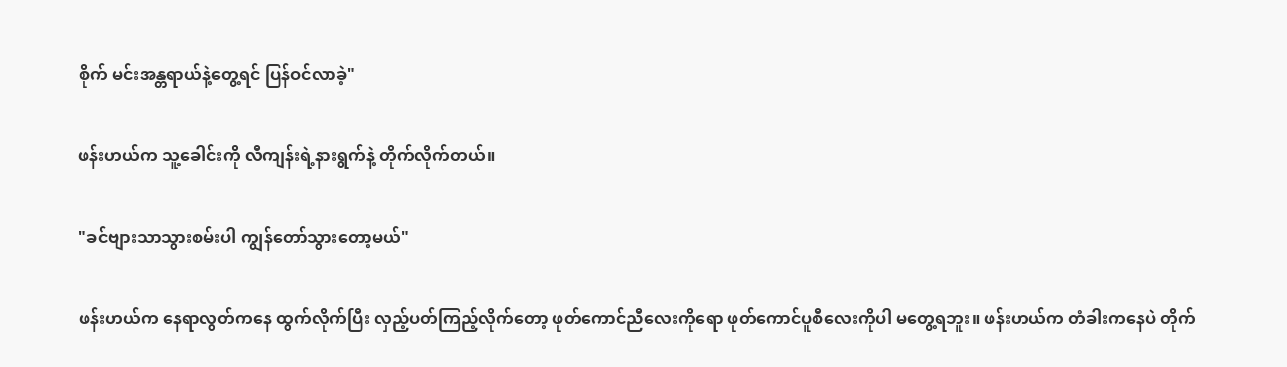စိုက် မင်းအန္တရာယ်နဲ့တွေ့ရင် ပြန်ဝင်လာခဲ့"

ဖန်းဟယ်က သူ့ခေါင်းကို လီကျန်းရဲ့နားရွက်နဲ့ တိုက်လိုက်တယ်။

"ခင်ဗျားသာသွားစမ်းပါ ကျွန်တော်သွားတော့မယ်"

ဖန်းဟယ်က နေရာလွတ်ကနေ ထွက်လိုက်ပြီး လှည့်ပတ်ကြည့်လိုက်တော့ ဖုတ်ကောင်ညီလေးကိုရော ဖုတ်ကောင်ပူစီလေးကိုပါ မတွေ့ရဘူး။ ဖန်းဟယ်က တံခါးကနေပဲ တိုက်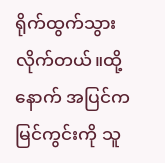ရိုက်ထွက်သွားလိုက်တယ်။ထို့နောက် အပြင်ကမြင်ကွင်းကို သူ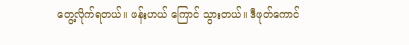တွေ့လိုက်ရတယ်။ ဖန်းဟယ် ကြောင် သွားတယ်။ ဒီဖုတ်ကောင်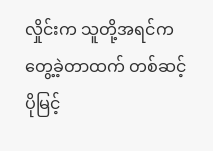လှိုင်းက သူတို့အရင်က တွေ့ခဲ့တာထက် တစ်ဆင့်ပိုမြင့်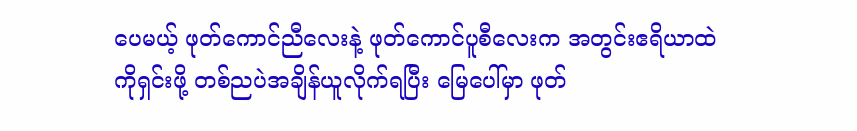ပေမယ့် ဖုတ်ကောင်ညီလေးနဲ့ ဖုတ်ကောင်ပူစီလေးက အတွင်းဧရိယာထဲကိုရှင်းဖို့ တစ်ညပဲအချိန်ယူလိုက်ရပြီး မြေပေါ်မှာ ဖုတ်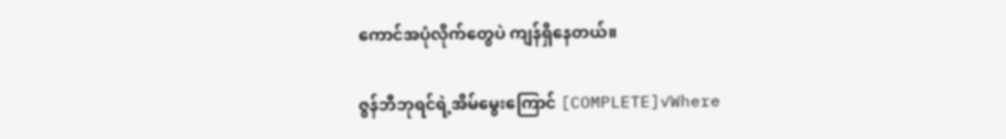ကောင်အပုံလိုက်တွေပဲ ကျန်ရှိနေတယ်။

ဇွန်ဘီဘုရင်ရဲ့အိမ်မွေးကြောင် [COMPLETE]✓Where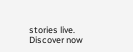stories live. Discover now